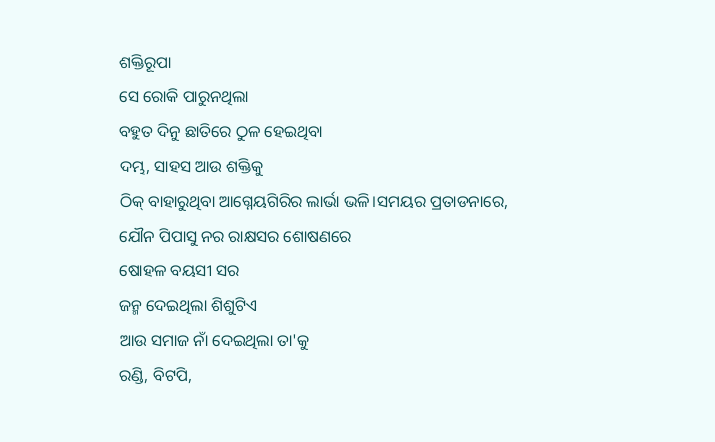ଶକ୍ତିରୂପା
ସେ ରୋକି ପାରୁନଥିଲା
ବହୁତ ଦିନୁ ଛାତିରେ ଠୁଳ ହେଇଥିବା
ଦମ୍ଭ, ସାହସ ଆଉ ଶକ୍ତିକୁ
ଠିକ୍ ବାହାରୁଥିବା ଆଗ୍ନେୟଗିରିର ଲାର୍ଭା ଭଳି।ସମୟର ପ୍ରତାଡନାରେ,
ଯୌନ ପିପାସୁ ନର ରାକ୍ଷସର ଶୋଷଣରେ
ଷୋହଳ ବୟସୀ ସର
ଜନ୍ମ ଦେଇଥିଲା ଶିଶୁଟିଏ
ଆଉ ସମାଜ ନାଁ ଦେଇଥିଲା ତା'କୁ
ରଣ୍ଡି, ବିଟପି,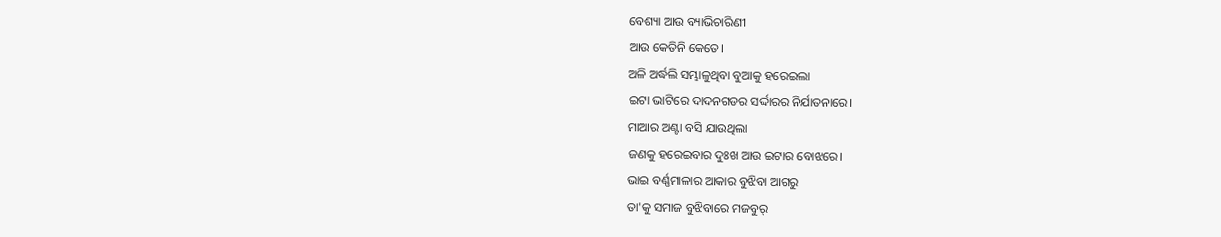ବେଶ୍ୟା ଆଉ ବ୍ୟାଭିଚାରିଣୀ
ଆଉ କେତିନି କେତେ।
ଅଳି ଅର୍ଦ୍ଧଲି ସମ୍ଭାଳୁଥିବା ବୁଆକୁ ହରେଇଲା
ଇଟା ଭାଟିରେ ଦାଦନଗଡର ସର୍ଦ୍ଦାରର ନିର୍ଯାତନାରେ।
ମାଆର ଅଣ୍ଟା ବସି ଯାଉଥିଲା
ଜଣକୁ ହରେଇବାର ଦୁଃଖ ଆଉ ଇଟାର ବୋଝରେ।
ଭାଇ ବର୍ଣ୍ଣମାଳାର ଆକାର ବୁଝିବା ଆଗରୁ
ତା'କୁ ସମାଜ ବୁଝିବାରେ ମଜବୁର୍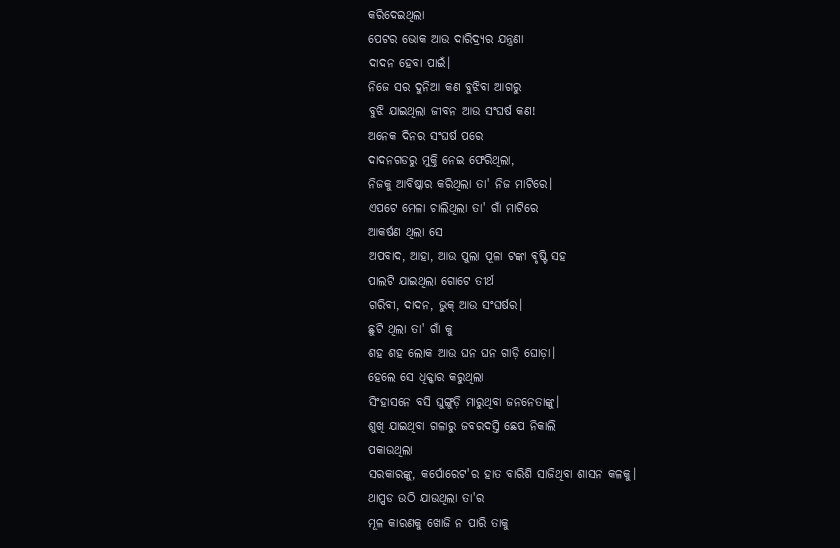କରିଦେଇଥିଲା
ପେଟର ଭୋକ ଆଉ ଦାରିଦ୍ର୍ୟର ଯନ୍ତ୍ରଣା
ଦାଦନ ହେବା ପାଇଁ।
ନିଜେ ସର ଦୁନିଆ କଣ ବୁଝିବା ଆଗରୁ
ବୁଝି ଯାଇଥିଲା ଜୀବନ ଆଉ ସଂଘର୍ଷ କଣ!
ଅନେକ ଦିନର ସଂଘର୍ଷ ପରେ
ଦାଦନଗଡରୁ ମୁକ୍ତି ନେଇ ଫେରିଥିଲା,
ନିଜକୁ ଆବିଷ୍କାର କରିଥିଲା ତା' ନିଜ ମାଟିରେ।
ଏପଟେ ମେଳା ଚାଲିଥିଲା ତା' ଗାଁ ମାଟିରେ
ଆକର୍ଷଣ ଥିଲା ସେ
ଅପବାଦ, ଆହା, ଆଉ ପୁଲା ପୂଳା ଟଙ୍କା ଵୃଷ୍ଟି ସହ
ପାଲଟି ଯାଇଥିଲା ଗୋଟେ ତୀର୍ଥ
ଗରିବୀ, ଦାଦନ, ଭୁକ୍ ଆଉ ସଂଘର୍ଷର।
ଛୁଟି ଥିଲା ତା' ଗାଁ କୁ
ଶହ ଶହ ଲୋକ ଆଉ ଘନ ଘନ ଗାଡ଼ି ଘୋଡ଼ା।
ହେଲେ ସେ ଧିକ୍କାର କରୁଥିଲା
ସିଂହାସନେ ବସି ଘୁଙ୍ଗୁଡ଼ି ମାରୁଥିବା ଜନନେତାଙ୍କୁ।
ଶୁଖି ଯାଇଥିବା ଗଳାରୁ ଜବରଦସ୍ତି ଛେପ ନିକାଲି
ପକାଉଥିଲା
ସରକାରଙ୍କୁ, କର୍ପୋରେଟ'ର ହାତ ବାରିଶି ସାଜିଥିବା ଶାସନ କଳକୁ।
ଥାପ୍ପଡ ଉଠି ଯାଉଥିଲା ତା'ର
ମୂଳ କାରଣକୁ ଖୋଜି ନ ପାରି ତାକୁ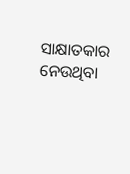ସାକ୍ଷାତକାର ନେଉଥିବା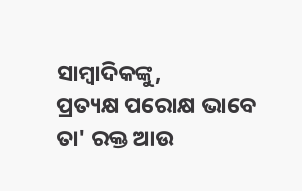ସାମ୍ବାଦିକଙ୍କୁ,
ପ୍ରତ୍ୟକ୍ଷ ପରୋକ୍ଷ ଭାବେ ତା' ରକ୍ତ ଆଉ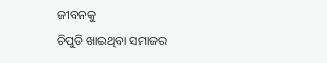ଜୀବନକୁ
ଚିପୁଡି ଖାଇଥିବା ସମାଜର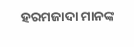ହରମଜାଦା ମାନଙ୍କ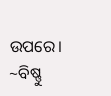ଉପରେ।
~ବିଷ୍ଣୁ